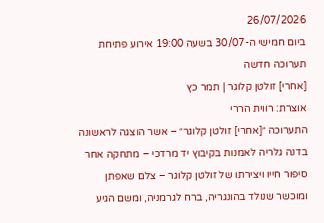26/07/2026
ביום חמישי ה-30/07 בשעה 19:00 אירוע פתיחת תערוכה חדשה
[אחרי] זולטן קלוגר | תמר כץ
אוצרת: רווית הררי
התערוכה ״[אחרי] זולטן קלוגר״ – אשר הוצגה לראשונה בדנה גלריה לאמנות בקיבוץ יד מרדכי – מתחקה אחר סיפור חייו ויצירתו של זולטן קלוגר – צלם שאפתן ומוכשר שנולד בהונגריה, ברח לגרמניה, ומשם הגיע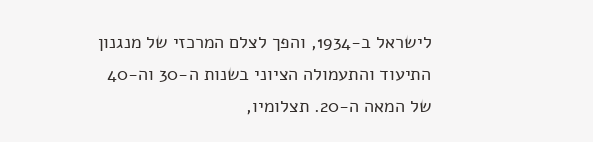לישראל ב-1934, והפך לצלם המרכזי של מנגנון התיעוד והתעמולה הציוני בשנות ה-30 וה-40 של המאה ה-20. תצלומיו,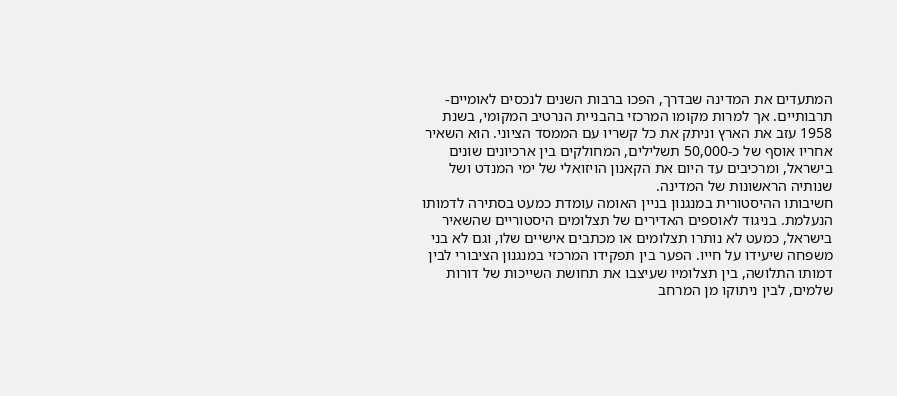המתעדים את המדינה שבדרך, הפכו ברבות השנים לנכסים לאומיים-תרבותיים. אך למרות מקומו המרכזי בהבניית הנרטיב המקומי, בשנת 1958 עזב את הארץ וניתק את כל קשריו עם הממסד הציוני. הוא השאיר אחריו אוסף של כ-50,000 תשלילים, המחולקים בין ארכיונים שונים בישראל, ומרכיבים עד היום את הקאנון הויזואלי של ימי המנדט ושל שנותיה הראשונות של המדינה.
חשיבותו ההיסטורית במנגנון בניין האומה עומדת כמעט בסתירה לדמותו הנעלמת. בניגוד לאוספים האדירים של תצלומים היסטוריים שהשאיר בישראל, כמעט לא נותרו תצלומים או מכתבים אישיים שלו, וגם לא בני משפחה שיעידו על חייו. הפער בין תפקידו המרכזי במנגנון הציבורי לבין דמותו התלושה, בין תצלומיו שעיצבו את תחושת השייכות של דורות שלמים, לבין ניתוקו מן המרחב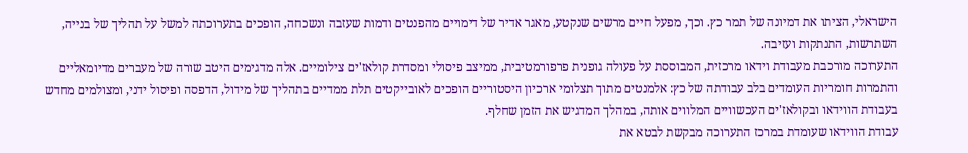הישראלי, הציתו את דמיונה של תמר כץ. וכך, מפעל חיים מרשים שנקטע, מאגר אדיר של דימויים מהפנטים ודמות שעזבה ונשכחה, הופכים בתערוכתה למשל על תהליך של בנייה, השתרשות, התנתקות ועזיבה.
התערוכה מורכבת מעבודת וידאו מרכזית, המבוססת על פעולה גופנית פרפורמטיבית, ממיצב פיסולי ומסדרת קולאז'ים צילומיים. אלה מדגימים היטב שורה של מעברים מדיומאליים והתמרות חומריות העומדים בלב עבודתה של כץ: אלמנטים מתוך תצלומי ארכיון היסטוריים הופכים לאובייקטים תלת ממדיים בתהליך של מידול, הדפסה ופיסול ידני, ומצולמים מחדש בעבודת הווידאו ובקולאז'ים העכשוויים המלווים אותה, במהלך המדגיש את הזמן שחלף.
עבודת הווידאו שעומדת במרכז התערוכה מבקשת לבטא את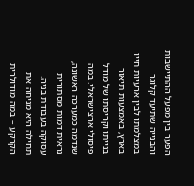הפער בין מפעל ההתיישבות והבנייה שתיעד קלוגר במצלמתו לבין ארעיות חייו בארץ, באמצעות תיאור בנייתו וקריסתו של מודל פיסולי ארצישראלי. במה שנדמה כמערכה ראשונה, נראית דמות מסתורית עסוקה בעבודת בניה. תחילה היא מניחה את הקרקע – במה מודולרית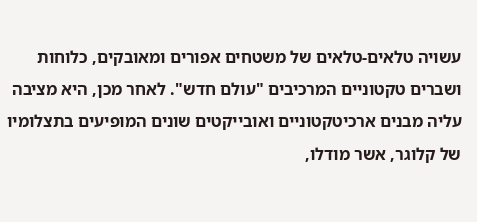עשויה טלאים-טלאים של משטחים אפורים ומאובקים, כלוחות ושברים טקטוניים המרכיבים "עולם חדש". לאחר מכן, היא מציבה עליה מבנים ארכיטקטוניים ואובייקטים שונים המופיעים בתצלומיו של קלוגר, אשר מודלו,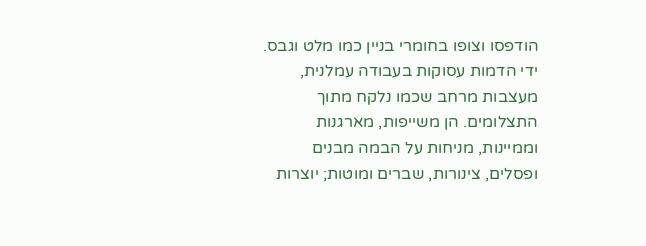הודפסו וצופו בחומרי בניין כמו מלט וגבס. ידי הדמות עסוקות בעבודה עמלנית, מעצבות מרחב שכמו נלקח מתוך התצלומים. הן משייפות, מארגנות וממיינות, מניחות על הבמה מבנים ופסלים, צינורות, שברים ומוטות; יוצרות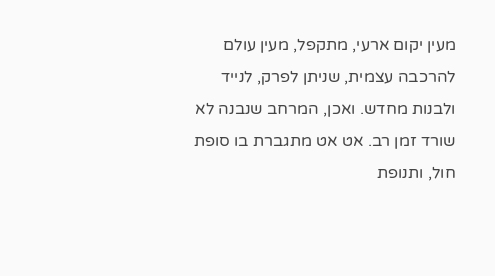מעין יקום ארעי, מתקפל, מעין עולם להרכבה עצמית, שניתן לפרק, לנייד ולבנות מחדש. ואכן, המרחב שנבנה לא שורד זמן רב. אט אט מתגברת בו סופת חול, ותנופת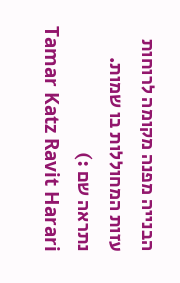הבנייה מפנה מקומה לרוחות עזות המחוללות בו שמות.
נתראה שם :)
Tamar Katz Ravit Harari